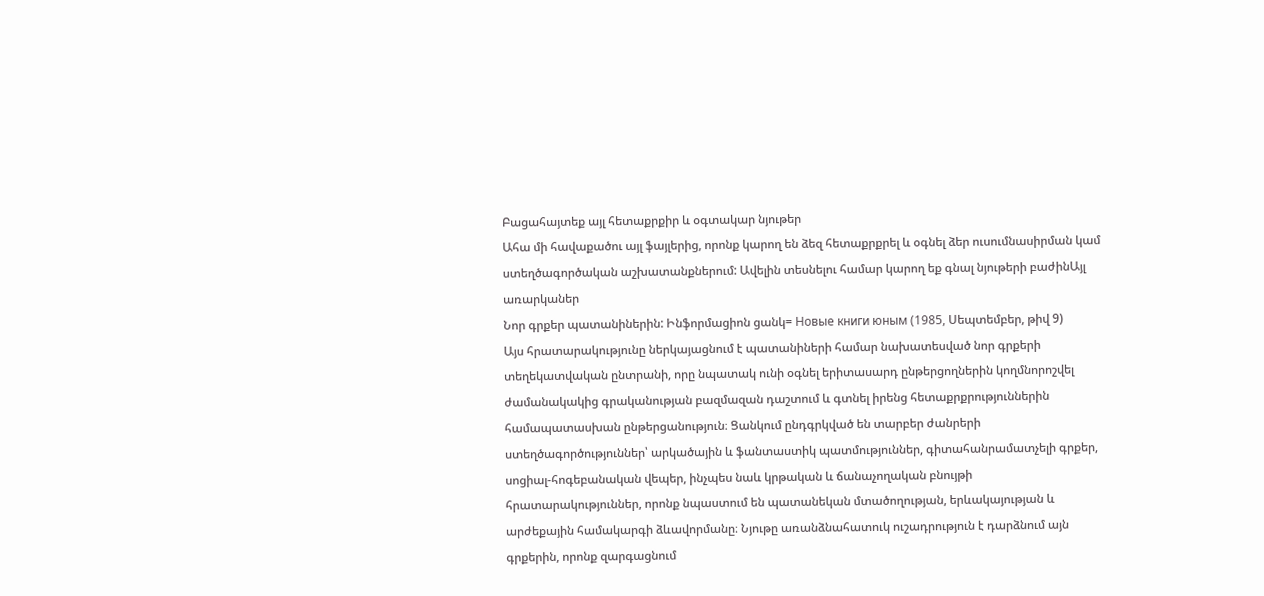Բացահայտեք այլ հետաքրքիր և օգտակար նյութեր
Ահա մի հավաքածու այլ ֆայլերից, որոնք կարող են ձեզ հետաքրքրել և օգնել ձեր ուսումնասիրման կամ ստեղծագործական աշխատանքներում: Ավելին տեսնելու համար կարող եք գնալ նյութերի բաժինԱյլ առարկաներ
Նոր գրքեր պատանիներին: Ինֆորմացիոն ցանկ= Новые книги юным (1985, Սեպտեմբեր, թիվ 9)
Այս հրատարակությունը ներկայացնում է պատանիների համար նախատեսված նոր գրքերի տեղեկատվական ընտրանի, որը նպատակ ունի օգնել երիտասարդ ընթերցողներին կողմնորոշվել ժամանակակից գրականության բազմազան դաշտում և գտնել իրենց հետաքրքրություններին համապատասխան ընթերցանություն։ Ցանկում ընդգրկված են տարբեր ժանրերի ստեղծագործություններ՝ արկածային և ֆանտաստիկ պատմություններ, գիտահանրամատչելի գրքեր, սոցիալ-հոգեբանական վեպեր, ինչպես նաև կրթական և ճանաչողական բնույթի հրատարակություններ, որոնք նպաստում են պատանեկան մտածողության, երևակայության և արժեքային համակարգի ձևավորմանը։ Նյութը առանձնահատուկ ուշադրություն է դարձնում այն գրքերին, որոնք զարգացնում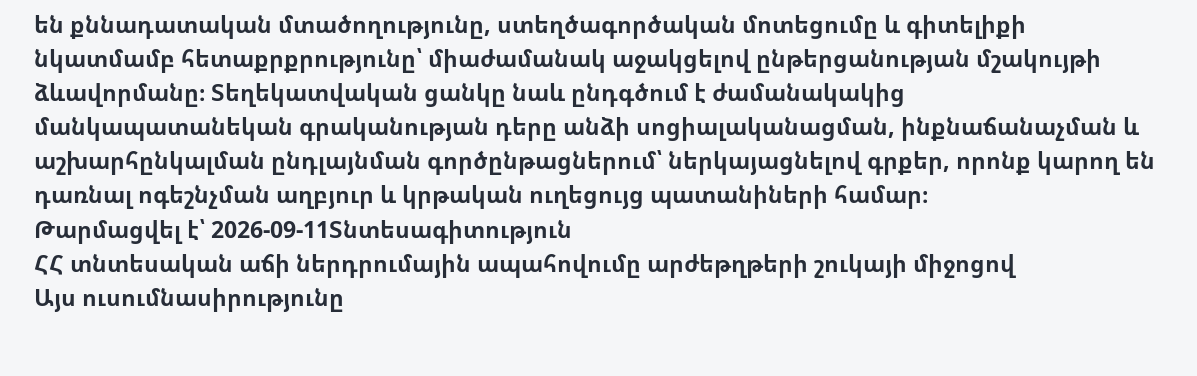են քննադատական մտածողությունը, ստեղծագործական մոտեցումը և գիտելիքի նկատմամբ հետաքրքրությունը՝ միաժամանակ աջակցելով ընթերցանության մշակույթի ձևավորմանը։ Տեղեկատվական ցանկը նաև ընդգծում է ժամանակակից մանկապատանեկան գրականության դերը անձի սոցիալականացման, ինքնաճանաչման և աշխարհընկալման ընդլայնման գործընթացներում՝ ներկայացնելով գրքեր, որոնք կարող են դառնալ ոգեշնչման աղբյուր և կրթական ուղեցույց պատանիների համար։
Թարմացվել է՝ 2026-09-11Տնտեսագիտություն
ՀՀ տնտեսական աճի ներդրումային ապահովումը արժեթղթերի շուկայի միջոցով
Այս ուսումնասիրությունը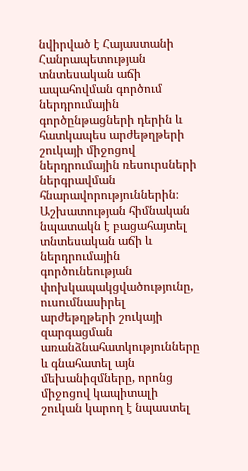նվիրված է Հայաստանի Հանրապետության տնտեսական աճի ապահովման գործում ներդրումային գործընթացների դերին և հատկապես արժեթղթերի շուկայի միջոցով ներդրումային ռեսուրսների ներգրավման հնարավորություններին։ Աշխատության հիմնական նպատակն է բացահայտել տնտեսական աճի և ներդրումային գործունեության փոխկապակցվածությունը, ուսումնասիրել արժեթղթերի շուկայի զարգացման առանձնահատկությունները և գնահատել այն մեխանիզմները, որոնց միջոցով կապիտալի շուկան կարող է նպաստել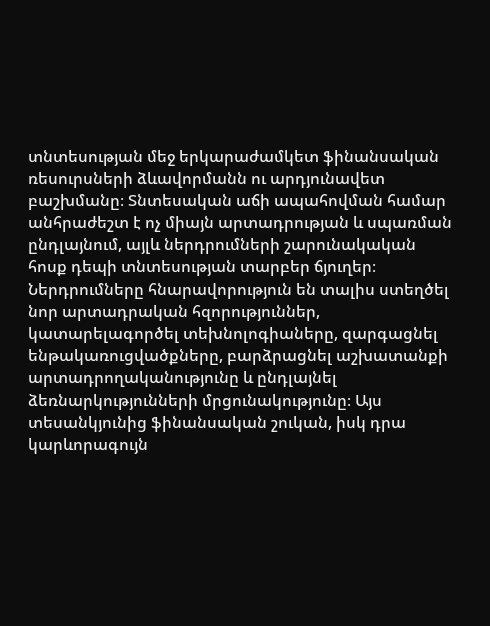տնտեսության մեջ երկարաժամկետ ֆինանսական ռեսուրսների ձևավորմանն ու արդյունավետ բաշխմանը։ Տնտեսական աճի ապահովման համար անհրաժեշտ է ոչ միայն արտադրության և սպառման ընդլայնում, այլև ներդրումների շարունակական հոսք դեպի տնտեսության տարբեր ճյուղեր։ Ներդրումները հնարավորություն են տալիս ստեղծել նոր արտադրական հզորություններ, կատարելագործել տեխնոլոգիաները, զարգացնել ենթակառուցվածքները, բարձրացնել աշխատանքի արտադրողականությունը և ընդլայնել ձեռնարկությունների մրցունակությունը։ Այս տեսանկյունից ֆինանսական շուկան, իսկ դրա կարևորագույն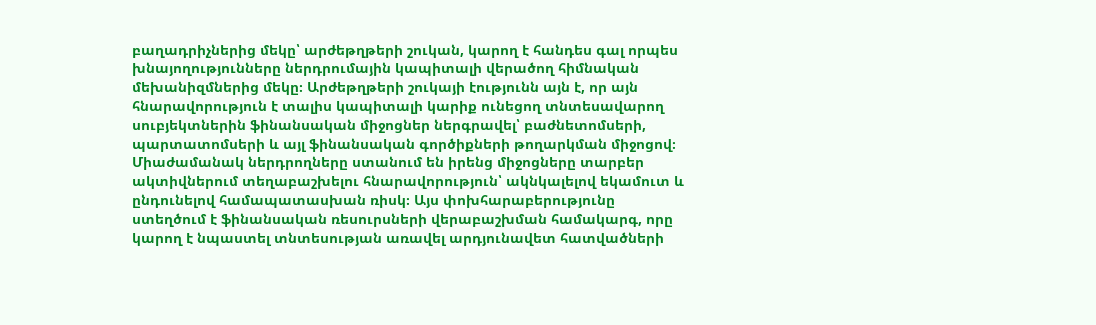բաղադրիչներից մեկը՝ արժեթղթերի շուկան, կարող է հանդես գալ որպես խնայողությունները ներդրումային կապիտալի վերածող հիմնական մեխանիզմներից մեկը։ Արժեթղթերի շուկայի էությունն այն է, որ այն հնարավորություն է տալիս կապիտալի կարիք ունեցող տնտեսավարող սուբյեկտներին ֆինանսական միջոցներ ներգրավել՝ բաժնետոմսերի, պարտատոմսերի և այլ ֆինանսական գործիքների թողարկման միջոցով։ Միաժամանակ ներդրողները ստանում են իրենց միջոցները տարբեր ակտիվներում տեղաբաշխելու հնարավորություն՝ ակնկալելով եկամուտ և ընդունելով համապատասխան ռիսկ։ Այս փոխհարաբերությունը ստեղծում է ֆինանսական ռեսուրսների վերաբաշխման համակարգ, որը կարող է նպաստել տնտեսության առավել արդյունավետ հատվածների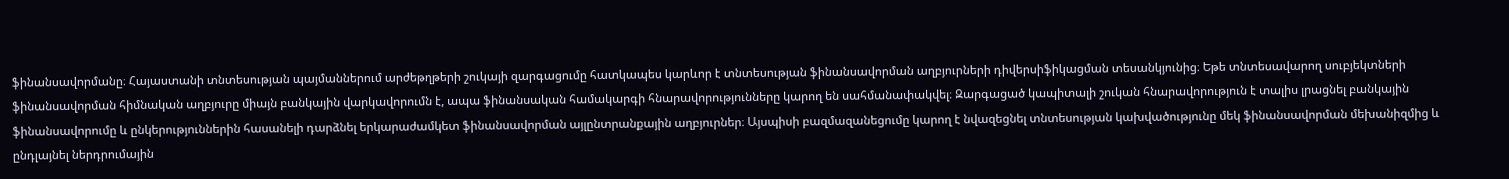ֆինանսավորմանը։ Հայաստանի տնտեսության պայմաններում արժեթղթերի շուկայի զարգացումը հատկապես կարևոր է տնտեսության ֆինանսավորման աղբյուրների դիվերսիֆիկացման տեսանկյունից։ Եթե տնտեսավարող սուբյեկտների ֆինանսավորման հիմնական աղբյուրը միայն բանկային վարկավորումն է, ապա ֆինանսական համակարգի հնարավորությունները կարող են սահմանափակվել։ Զարգացած կապիտալի շուկան հնարավորություն է տալիս լրացնել բանկային ֆինանսավորումը և ընկերություններին հասանելի դարձնել երկարաժամկետ ֆինանսավորման այլընտրանքային աղբյուրներ։ Այսպիսի բազմազանեցումը կարող է նվազեցնել տնտեսության կախվածությունը մեկ ֆինանսավորման մեխանիզմից և ընդլայնել ներդրումային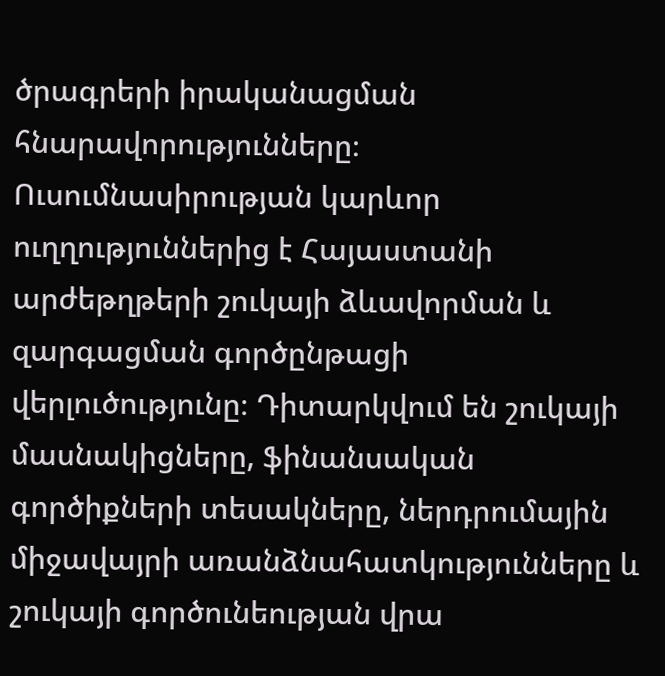ծրագրերի իրականացման հնարավորությունները։ Ուսումնասիրության կարևոր ուղղություններից է Հայաստանի արժեթղթերի շուկայի ձևավորման և զարգացման գործընթացի վերլուծությունը։ Դիտարկվում են շուկայի մասնակիցները, ֆինանսական գործիքների տեսակները, ներդրումային միջավայրի առանձնահատկությունները և շուկայի գործունեության վրա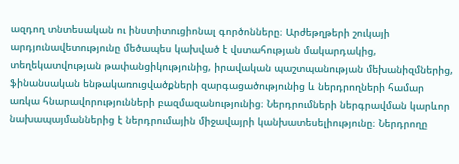ազդող տնտեսական ու ինստիտուցիոնալ գործոնները։ Արժեթղթերի շուկայի արդյունավետությունը մեծապես կախված է վստահության մակարդակից, տեղեկատվության թափանցիկությունից, իրավական պաշտպանության մեխանիզմներից, ֆինանսական ենթակառուցվածքների զարգացածությունից և ներդրողների համար առկա հնարավորությունների բազմազանությունից։ Ներդրումների ներգրավման կարևոր նախապայմաններից է ներդրումային միջավայրի կանխատեսելիությունը։ Ներդրողը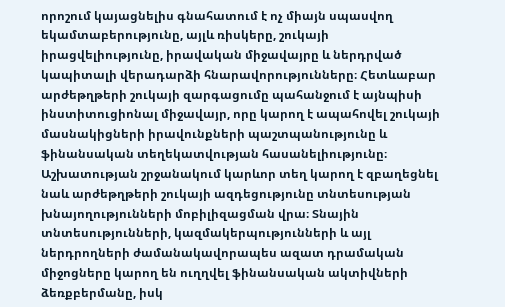որոշում կայացնելիս գնահատում է ոչ միայն սպասվող եկամտաբերությունը, այլև ռիսկերը, շուկայի իրացվելիությունը, իրավական միջավայրը և ներդրված կապիտալի վերադարձի հնարավորությունները։ Հետևաբար արժեթղթերի շուկայի զարգացումը պահանջում է այնպիսի ինստիտուցիոնալ միջավայր, որը կարող է ապահովել շուկայի մասնակիցների իրավունքների պաշտպանությունը և ֆինանսական տեղեկատվության հասանելիությունը։ Աշխատության շրջանակում կարևոր տեղ կարող է զբաղեցնել նաև արժեթղթերի շուկայի ազդեցությունը տնտեսության խնայողությունների մոբիլիզացման վրա։ Տնային տնտեսությունների, կազմակերպությունների և այլ ներդրողների ժամանակավորապես ազատ դրամական միջոցները կարող են ուղղվել ֆինանսական ակտիվների ձեռքբերմանը, իսկ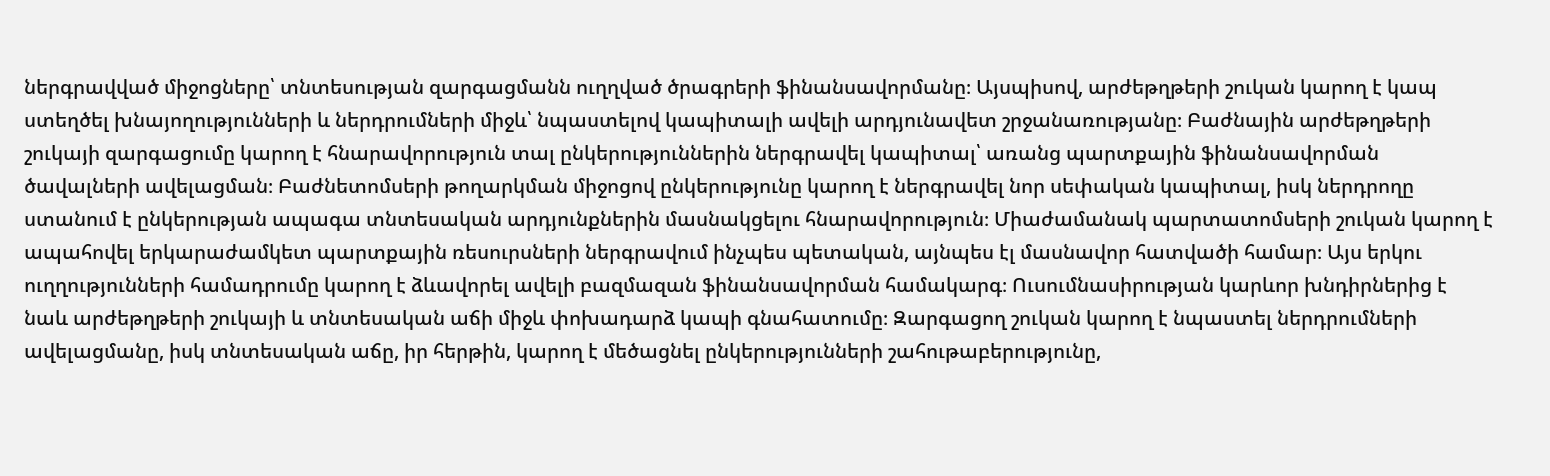ներգրավված միջոցները՝ տնտեսության զարգացմանն ուղղված ծրագրերի ֆինանսավորմանը։ Այսպիսով, արժեթղթերի շուկան կարող է կապ ստեղծել խնայողությունների և ներդրումների միջև՝ նպաստելով կապիտալի ավելի արդյունավետ շրջանառությանը։ Բաժնային արժեթղթերի շուկայի զարգացումը կարող է հնարավորություն տալ ընկերություններին ներգրավել կապիտալ՝ առանց պարտքային ֆինանսավորման ծավալների ավելացման։ Բաժնետոմսերի թողարկման միջոցով ընկերությունը կարող է ներգրավել նոր սեփական կապիտալ, իսկ ներդրողը ստանում է ընկերության ապագա տնտեսական արդյունքներին մասնակցելու հնարավորություն։ Միաժամանակ պարտատոմսերի շուկան կարող է ապահովել երկարաժամկետ պարտքային ռեսուրսների ներգրավում ինչպես պետական, այնպես էլ մասնավոր հատվածի համար։ Այս երկու ուղղությունների համադրումը կարող է ձևավորել ավելի բազմազան ֆինանսավորման համակարգ։ Ուսումնասիրության կարևոր խնդիրներից է նաև արժեթղթերի շուկայի և տնտեսական աճի միջև փոխադարձ կապի գնահատումը։ Զարգացող շուկան կարող է նպաստել ներդրումների ավելացմանը, իսկ տնտեսական աճը, իր հերթին, կարող է մեծացնել ընկերությունների շահութաբերությունը,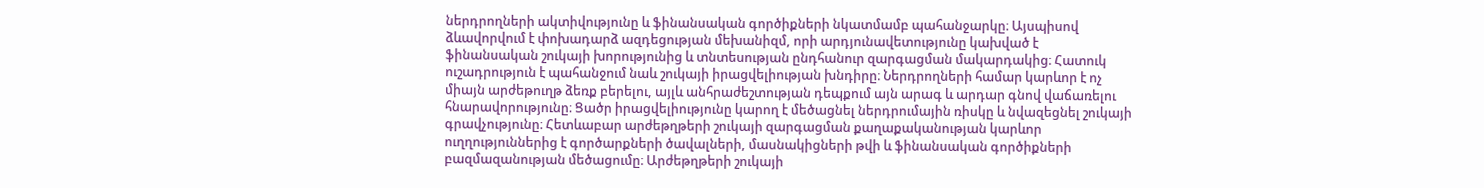ներդրողների ակտիվությունը և ֆինանսական գործիքների նկատմամբ պահանջարկը։ Այսպիսով ձևավորվում է փոխադարձ ազդեցության մեխանիզմ, որի արդյունավետությունը կախված է ֆինանսական շուկայի խորությունից և տնտեսության ընդհանուր զարգացման մակարդակից։ Հատուկ ուշադրություն է պահանջում նաև շուկայի իրացվելիության խնդիրը։ Ներդրողների համար կարևոր է ոչ միայն արժեթուղթ ձեռք բերելու, այլև անհրաժեշտության դեպքում այն արագ և արդար գնով վաճառելու հնարավորությունը։ Ցածր իրացվելիությունը կարող է մեծացնել ներդրումային ռիսկը և նվազեցնել շուկայի գրավչությունը։ Հետևաբար արժեթղթերի շուկայի զարգացման քաղաքականության կարևոր ուղղություններից է գործարքների ծավալների, մասնակիցների թվի և ֆինանսական գործիքների բազմազանության մեծացումը։ Արժեթղթերի շուկայի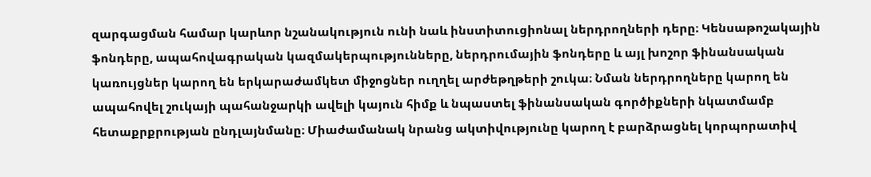զարգացման համար կարևոր նշանակություն ունի նաև ինստիտուցիոնալ ներդրողների դերը։ Կենսաթոշակային ֆոնդերը, ապահովագրական կազմակերպությունները, ներդրումային ֆոնդերը և այլ խոշոր ֆինանսական կառույցներ կարող են երկարաժամկետ միջոցներ ուղղել արժեթղթերի շուկա։ Նման ներդրողները կարող են ապահովել շուկայի պահանջարկի ավելի կայուն հիմք և նպաստել ֆինանսական գործիքների նկատմամբ հետաքրքրության ընդլայնմանը։ Միաժամանակ նրանց ակտիվությունը կարող է բարձրացնել կորպորատիվ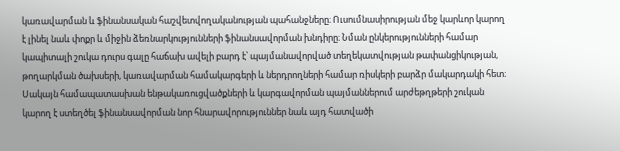կառավարման և ֆինանսական հաշվետվողականության պահանջները։ Ուսումնասիրության մեջ կարևոր կարող է լինել նաև փոքր և միջին ձեռնարկությունների ֆինանսավորման խնդիրը։ Նման ընկերությունների համար կապիտալի շուկա դուրս գալը հաճախ ավելի բարդ է՝ պայմանավորված տեղեկատվության թափանցիկության, թողարկման ծախսերի, կառավարման համակարգերի և ներդրողների համար ռիսկերի բարձր մակարդակի հետ։ Սակայն համապատասխան ենթակառուցվածքների և կարգավորման պայմաններում արժեթղթերի շուկան կարող է ստեղծել ֆինանսավորման նոր հնարավորություններ նաև այդ հատվածի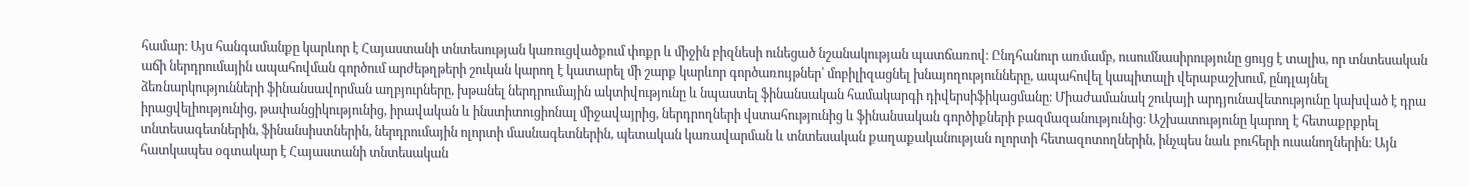համար։ Այս հանգամանքը կարևոր է Հայաստանի տնտեսության կառուցվածքում փոքր և միջին բիզնեսի ունեցած նշանակության պատճառով։ Ընդհանուր առմամբ, ուսումնասիրությունը ցույց է տալիս, որ տնտեսական աճի ներդրումային ապահովման գործում արժեթղթերի շուկան կարող է կատարել մի շարք կարևոր գործառույթներ՝ մոբիլիզացնել խնայողությունները, ապահովել կապիտալի վերաբաշխում, ընդլայնել ձեռնարկությունների ֆինանսավորման աղբյուրները, խթանել ներդրումային ակտիվությունը և նպաստել ֆինանսական համակարգի դիվերսիֆիկացմանը։ Միաժամանակ շուկայի արդյունավետությունը կախված է դրա իրացվելիությունից, թափանցիկությունից, իրավական և ինստիտուցիոնալ միջավայրից, ներդրողների վստահությունից և ֆինանսական գործիքների բազմազանությունից։ Աշխատությունը կարող է հետաքրքրել տնտեսագետներին, ֆինանսիստներին, ներդրումային ոլորտի մասնագետներին, պետական կառավարման և տնտեսական քաղաքականության ոլորտի հետազոտողներին, ինչպես նաև բուհերի ուսանողներին։ Այն հատկապես օգտակար է Հայաստանի տնտեսական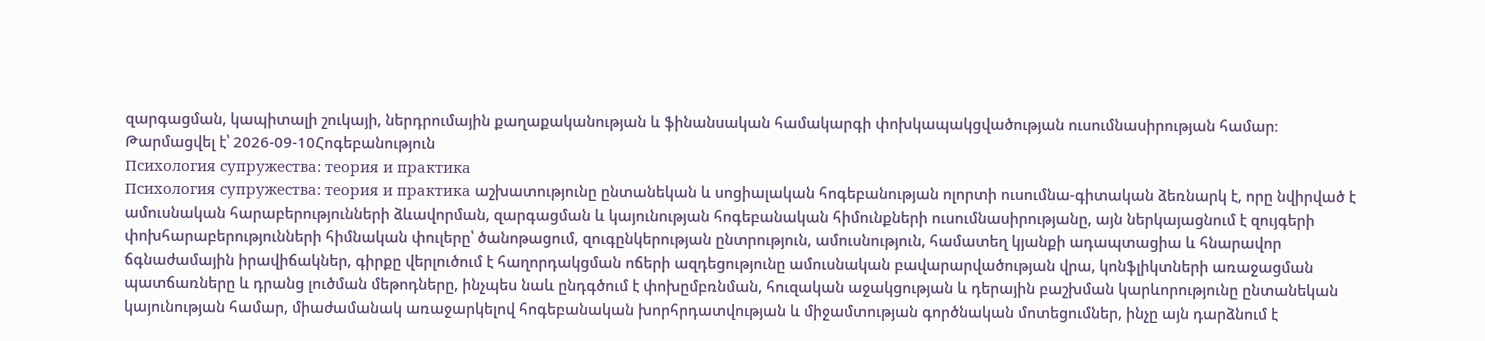զարգացման, կապիտալի շուկայի, ներդրումային քաղաքականության և ֆինանսական համակարգի փոխկապակցվածության ուսումնասիրության համար։
Թարմացվել է՝ 2026-09-10Հոգեբանություն
Психология супружества: теория и практика
Психология супружества: теория и практика աշխատությունը ընտանեկան և սոցիալական հոգեբանության ոլորտի ուսումնա-գիտական ձեռնարկ է, որը նվիրված է ամուսնական հարաբերությունների ձևավորման, զարգացման և կայունության հոգեբանական հիմունքների ուսումնասիրությանը, այն ներկայացնում է զույգերի փոխհարաբերությունների հիմնական փուլերը՝ ծանոթացում, զուգընկերության ընտրություն, ամուսնություն, համատեղ կյանքի ադապտացիա և հնարավոր ճգնաժամային իրավիճակներ, գիրքը վերլուծում է հաղորդակցման ոճերի ազդեցությունը ամուսնական բավարարվածության վրա, կոնֆլիկտների առաջացման պատճառները և դրանց լուծման մեթոդները, ինչպես նաև ընդգծում է փոխըմբռնման, հուզական աջակցության և դերային բաշխման կարևորությունը ընտանեկան կայունության համար, միաժամանակ առաջարկելով հոգեբանական խորհրդատվության և միջամտության գործնական մոտեցումներ, ինչը այն դարձնում է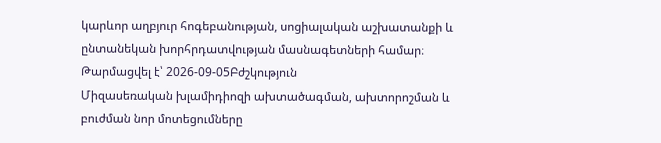կարևոր աղբյուր հոգեբանության, սոցիալական աշխատանքի և ընտանեկան խորհրդատվության մասնագետների համար։
Թարմացվել է՝ 2026-09-05Բժշկություն
Միզասեռական խլամիդիոզի ախտածագման, ախտորոշման և բուժման նոր մոտեցումները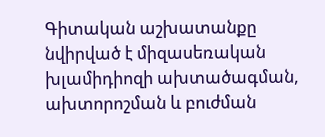Գիտական աշխատանքը նվիրված է միզասեռական խլամիդիոզի ախտածագման, ախտորոշման և բուժման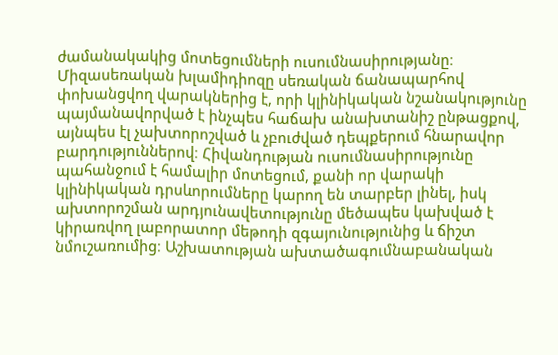ժամանակակից մոտեցումների ուսումնասիրությանը։ Միզասեռական խլամիդիոզը սեռական ճանապարհով փոխանցվող վարակներից է, որի կլինիկական նշանակությունը պայմանավորված է ինչպես հաճախ անախտանիշ ընթացքով, այնպես էլ չախտորոշված և չբուժված դեպքերում հնարավոր բարդություններով։ Հիվանդության ուսումնասիրությունը պահանջում է համալիր մոտեցում, քանի որ վարակի կլինիկական դրսևորումները կարող են տարբեր լինել, իսկ ախտորոշման արդյունավետությունը մեծապես կախված է կիրառվող լաբորատոր մեթոդի զգայունությունից և ճիշտ նմուշառումից։ Աշխատության ախտածագումնաբանական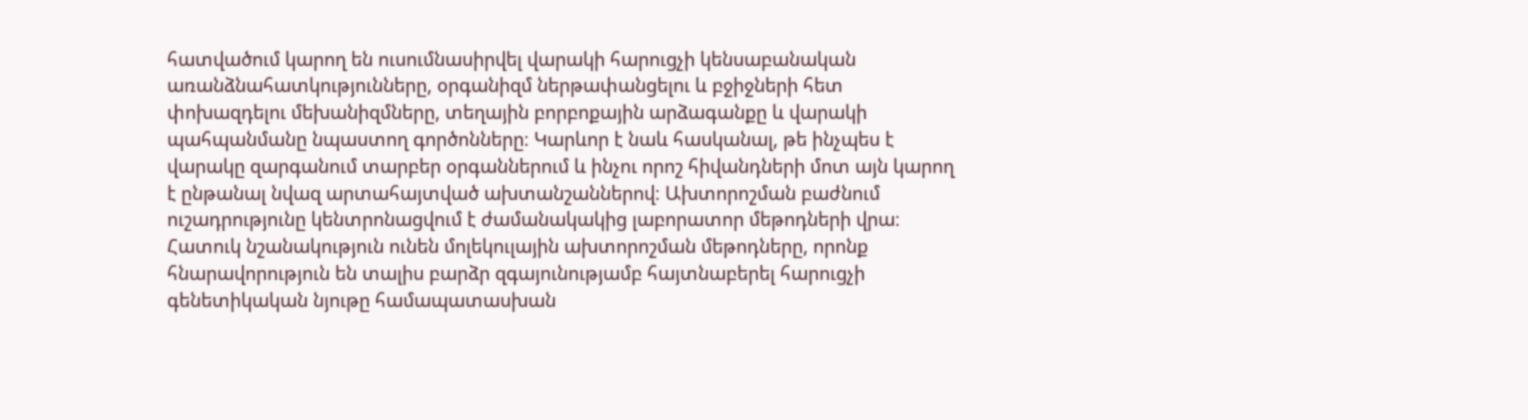հատվածում կարող են ուսումնասիրվել վարակի հարուցչի կենսաբանական առանձնահատկությունները, օրգանիզմ ներթափանցելու և բջիջների հետ փոխազդելու մեխանիզմները, տեղային բորբոքային արձագանքը և վարակի պահպանմանը նպաստող գործոնները։ Կարևոր է նաև հասկանալ, թե ինչպես է վարակը զարգանում տարբեր օրգաններում և ինչու որոշ հիվանդների մոտ այն կարող է ընթանալ նվազ արտահայտված ախտանշաններով։ Ախտորոշման բաժնում ուշադրությունը կենտրոնացվում է ժամանակակից լաբորատոր մեթոդների վրա։ Հատուկ նշանակություն ունեն մոլեկուլային ախտորոշման մեթոդները, որոնք հնարավորություն են տալիս բարձր զգայունությամբ հայտնաբերել հարուցչի գենետիկական նյութը համապատասխան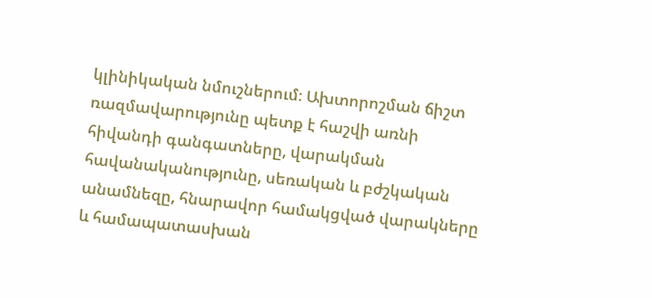կլինիկական նմուշներում։ Ախտորոշման ճիշտ ռազմավարությունը պետք է հաշվի առնի հիվանդի գանգատները, վարակման հավանականությունը, սեռական և բժշկական անամնեզը, հնարավոր համակցված վարակները և համապատասխան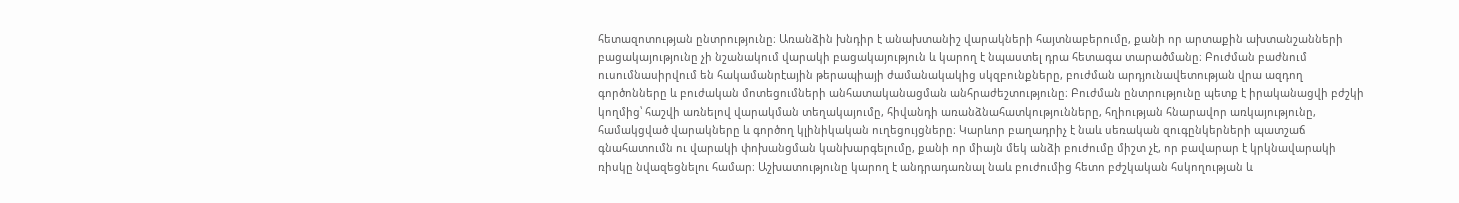հետազոտության ընտրությունը։ Առանձին խնդիր է անախտանիշ վարակների հայտնաբերումը, քանի որ արտաքին ախտանշանների բացակայությունը չի նշանակում վարակի բացակայություն և կարող է նպաստել դրա հետագա տարածմանը։ Բուժման բաժնում ուսումնասիրվում են հակամանրէային թերապիայի ժամանակակից սկզբունքները, բուժման արդյունավետության վրա ազդող գործոնները և բուժական մոտեցումների անհատականացման անհրաժեշտությունը։ Բուժման ընտրությունը պետք է իրականացվի բժշկի կողմից՝ հաշվի առնելով վարակման տեղակայումը, հիվանդի առանձնահատկությունները, հղիության հնարավոր առկայությունը, համակցված վարակները և գործող կլինիկական ուղեցույցները։ Կարևոր բաղադրիչ է նաև սեռական զուգընկերների պատշաճ գնահատումն ու վարակի փոխանցման կանխարգելումը, քանի որ միայն մեկ անձի բուժումը միշտ չէ, որ բավարար է կրկնավարակի ռիսկը նվազեցնելու համար։ Աշխատությունը կարող է անդրադառնալ նաև բուժումից հետո բժշկական հսկողության և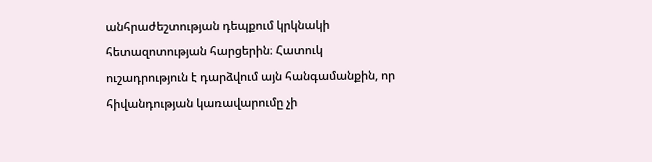անհրաժեշտության դեպքում կրկնակի հետազոտության հարցերին։ Հատուկ ուշադրություն է դարձվում այն հանգամանքին, որ հիվանդության կառավարումը չի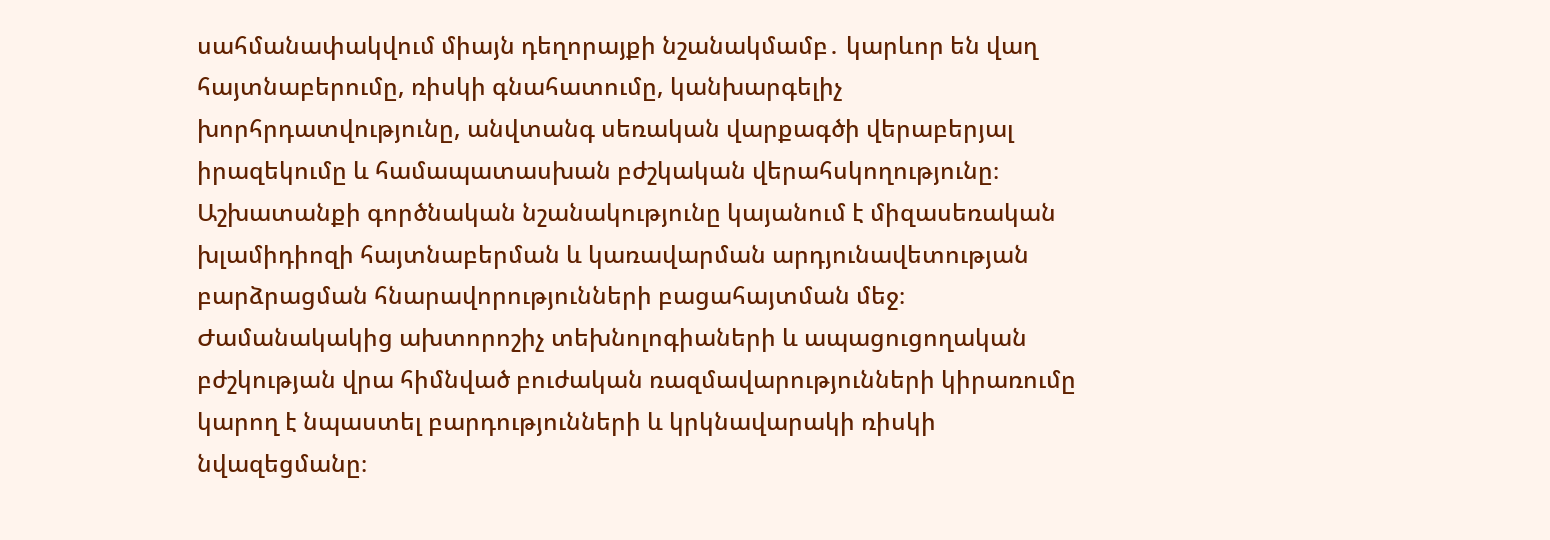սահմանափակվում միայն դեղորայքի նշանակմամբ․ կարևոր են վաղ հայտնաբերումը, ռիսկի գնահատումը, կանխարգելիչ խորհրդատվությունը, անվտանգ սեռական վարքագծի վերաբերյալ իրազեկումը և համապատասխան բժշկական վերահսկողությունը։ Աշխատանքի գործնական նշանակությունը կայանում է միզասեռական խլամիդիոզի հայտնաբերման և կառավարման արդյունավետության բարձրացման հնարավորությունների բացահայտման մեջ։ Ժամանակակից ախտորոշիչ տեխնոլոգիաների և ապացուցողական բժշկության վրա հիմնված բուժական ռազմավարությունների կիրառումը կարող է նպաստել բարդությունների և կրկնավարակի ռիսկի նվազեցմանը։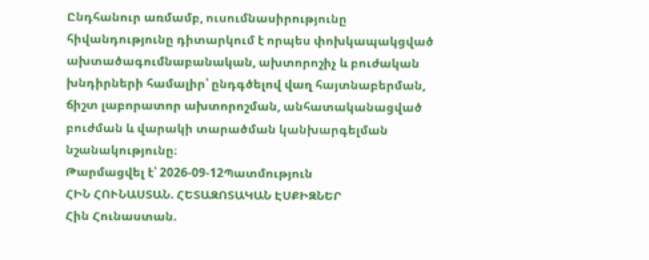Ընդհանուր առմամբ, ուսումնասիրությունը հիվանդությունը դիտարկում է որպես փոխկապակցված ախտածագումնաբանական, ախտորոշիչ և բուժական խնդիրների համալիր՝ ընդգծելով վաղ հայտնաբերման, ճիշտ լաբորատոր ախտորոշման, անհատականացված բուժման և վարակի տարածման կանխարգելման նշանակությունը։
Թարմացվել է՝ 2026-09-12Պատմություն
ՀԻՆ ՀՈՒՆԱՍՏԱՆ. ՀԵՏԱԶՈՏԱԿԱՆ ԷՍՔԻԶՆԵՐ
Հին Հունաստան.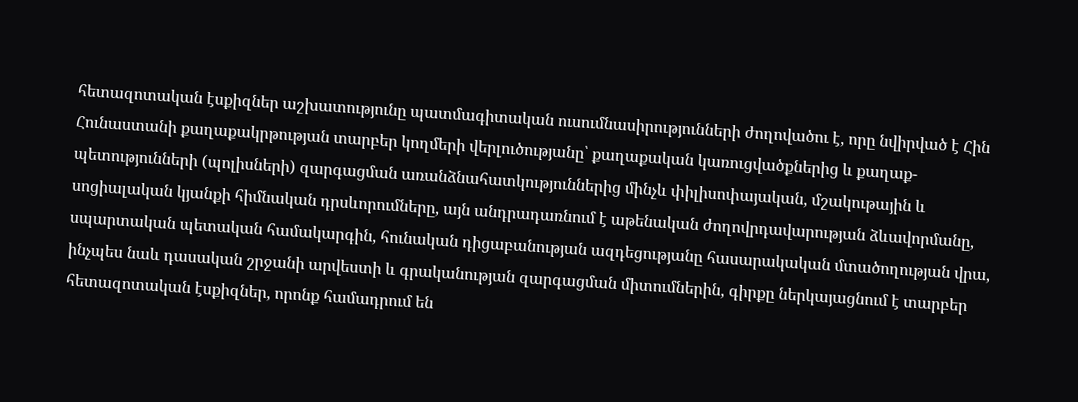հետազոտական էսքիզներ աշխատությունը պատմագիտական ուսումնասիրությունների ժողովածու է, որը նվիրված է Հին Հունաստանի քաղաքակրթության տարբեր կողմերի վերլուծությանը՝ քաղաքական կառուցվածքներից և քաղաք-պետությունների (պոլիսների) զարգացման առանձնահատկություններից մինչև փիլիսոփայական, մշակութային և սոցիալական կյանքի հիմնական դրսևորումները, այն անդրադառնում է աթենական ժողովրդավարության ձևավորմանը, սպարտական պետական համակարգին, հունական դիցաբանության ազդեցությանը հասարակական մտածողության վրա, ինչպես նաև դասական շրջանի արվեստի և գրականության զարգացման միտումներին, գիրքը ներկայացնում է տարբեր հետազոտական էսքիզներ, որոնք համադրում են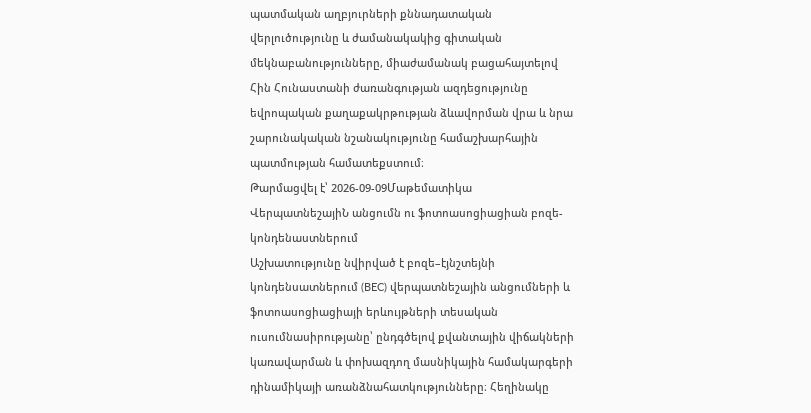պատմական աղբյուրների քննադատական վերլուծությունը և ժամանակակից գիտական մեկնաբանությունները, միաժամանակ բացահայտելով Հին Հունաստանի ժառանգության ազդեցությունը եվրոպական քաղաքակրթության ձևավորման վրա և նրա շարունակական նշանակությունը համաշխարհային պատմության համատեքստում։
Թարմացվել է՝ 2026-09-09Մաթեմատիկա
ՎերպատնեշայիՆ անցումն ու ֆոտոասոցիացիան բոզե-կոնդենաստներում
Աշխատությունը նվիրված է բոզե–էյնշտեյնի կոնդենսատներում (BEC) վերպատնեշային անցումների և ֆոտոասոցիացիայի երևույթների տեսական ուսումնասիրությանը՝ ընդգծելով քվանտային վիճակների կառավարման և փոխազդող մասնիկային համակարգերի դինամիկայի առանձնահատկությունները։ Հեղինակը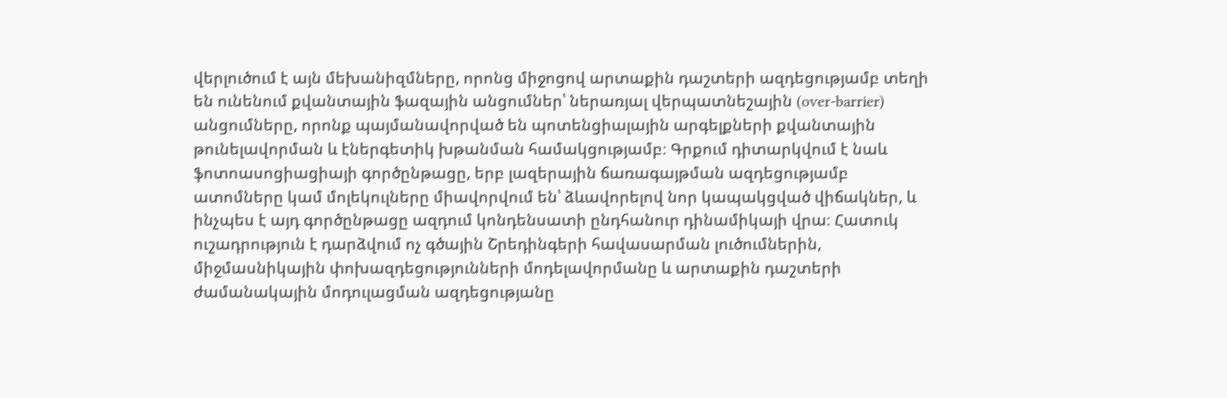վերլուծում է այն մեխանիզմները, որոնց միջոցով արտաքին դաշտերի ազդեցությամբ տեղի են ունենում քվանտային ֆազային անցումներ՝ ներառյալ վերպատնեշային (over-barrier) անցումները, որոնք պայմանավորված են պոտենցիալային արգելքների քվանտային թունելավորման և էներգետիկ խթանման համակցությամբ։ Գրքում դիտարկվում է նաև ֆոտոասոցիացիայի գործընթացը, երբ լազերային ճառագայթման ազդեցությամբ ատոմները կամ մոլեկուլները միավորվում են՝ ձևավորելով նոր կապակցված վիճակներ, և ինչպես է այդ գործընթացը ազդում կոնդենսատի ընդհանուր դինամիկայի վրա։ Հատուկ ուշադրություն է դարձվում ոչ գծային Շրեդինգերի հավասարման լուծումներին, միջմասնիկային փոխազդեցությունների մոդելավորմանը և արտաքին դաշտերի ժամանակային մոդուլացման ազդեցությանը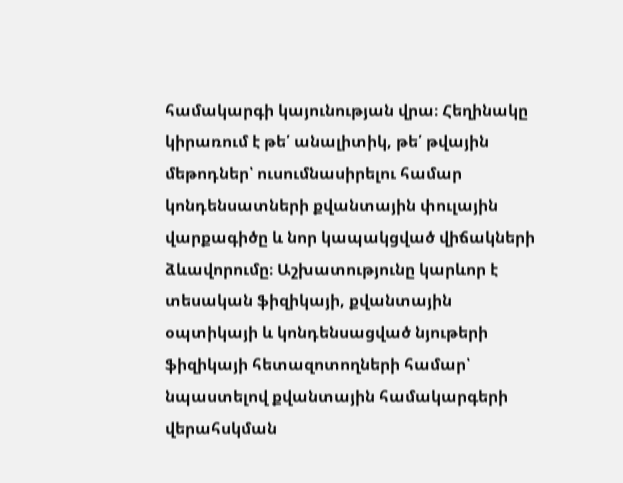համակարգի կայունության վրա։ Հեղինակը կիրառում է թե՛ անալիտիկ, թե՛ թվային մեթոդներ՝ ուսումնասիրելու համար կոնդենսատների քվանտային փուլային վարքագիծը և նոր կապակցված վիճակների ձևավորումը։ Աշխատությունը կարևոր է տեսական ֆիզիկայի, քվանտային օպտիկայի և կոնդենսացված նյութերի ֆիզիկայի հետազոտողների համար՝ նպաստելով քվանտային համակարգերի վերահսկման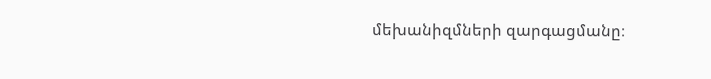մեխանիզմների զարգացմանը։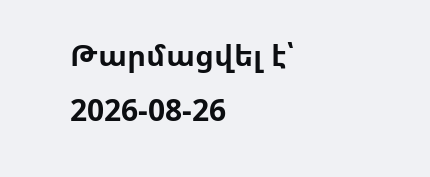Թարմացվել է՝ 2026-08-26